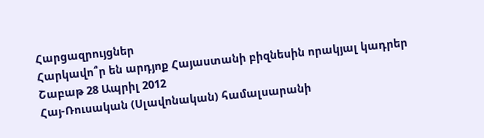Հարցազրույցներ
Հարկավո՞ր են արդյոք Հայաստանի բիզնեսին որակյալ կադրեր
Շաբաթ 28 Ապրիլ 2012
Հայ-Ռուսական (Սլավոնական) համալսարանի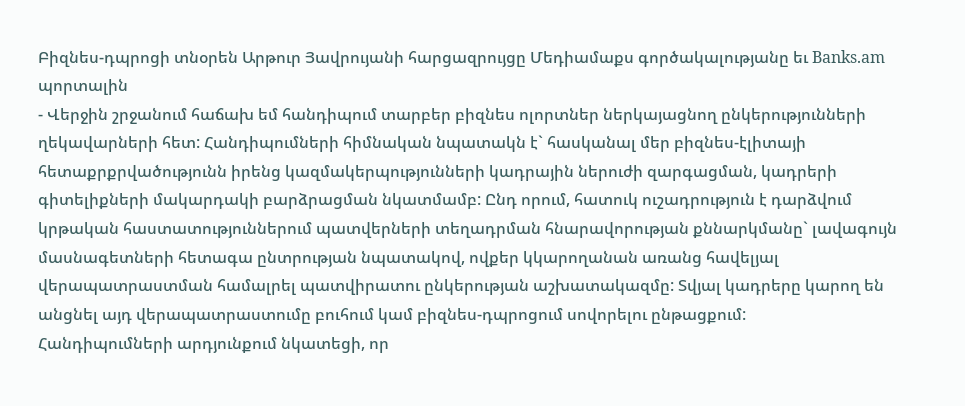Բիզնես-դպրոցի տնօրեն Արթուր Յավրույանի հարցազրույցը Մեդիամաքս գործակալությանը եւ Banks.am պորտալին
- Վերջին շրջանում հաճախ եմ հանդիպում տարբեր բիզնես ոլորտներ ներկայացնող ընկերությունների ղեկավարների հետ: Հանդիպումների հիմնական նպատակն է` հասկանալ մեր բիզնես-էլիտայի հետաքրքրվածությունն իրենց կազմակերպությունների կադրային ներուժի զարգացման, կադրերի գիտելիքների մակարդակի բարձրացման նկատմամբ: Ընդ որում, հատուկ ուշադրություն է դարձվում կրթական հաստատություններում պատվերների տեղադրման հնարավորության քննարկմանը` լավագույն մասնագետների հետագա ընտրության նպատակով, ովքեր կկարողանան առանց հավելյալ վերապատրաստման համալրել պատվիրատու ընկերության աշխատակազմը: Տվյալ կադրերը կարող են անցնել այդ վերապատրաստումը բուհում կամ բիզնես-դպրոցում սովորելու ընթացքում:
Հանդիպումների արդյունքում նկատեցի, որ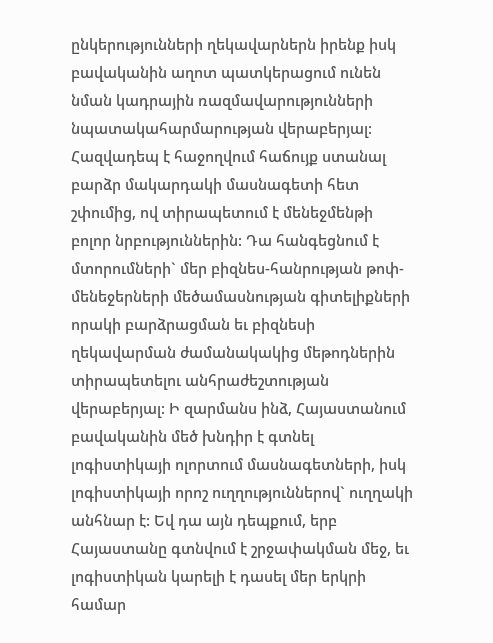ընկերությունների ղեկավարներն իրենք իսկ բավականին աղոտ պատկերացում ունեն նման կադրային ռազմավարությունների նպատակահարմարության վերաբերյալ: Հազվադեպ է հաջողվում հաճույք ստանալ բարձր մակարդակի մասնագետի հետ շփումից, ով տիրապետում է մենեջմենթի բոլոր նրբություններին: Դա հանգեցնում է մտորումների` մեր բիզնես-հանրության թոփ-մենեջերների մեծամասնության գիտելիքների որակի բարձրացման եւ բիզնեսի ղեկավարման ժամանակակից մեթոդներին տիրապետելու անհրաժեշտության վերաբերյալ: Ի զարմանս ինձ, Հայաստանում բավականին մեծ խնդիր է գտնել լոգիստիկայի ոլորտում մասնագետների, իսկ լոգիստիկայի որոշ ուղղություններով` ուղղակի անհնար է: Եվ դա այն դեպքում, երբ Հայաստանը գտնվում է շրջափակման մեջ, եւ լոգիստիկան կարելի է դասել մեր երկրի համար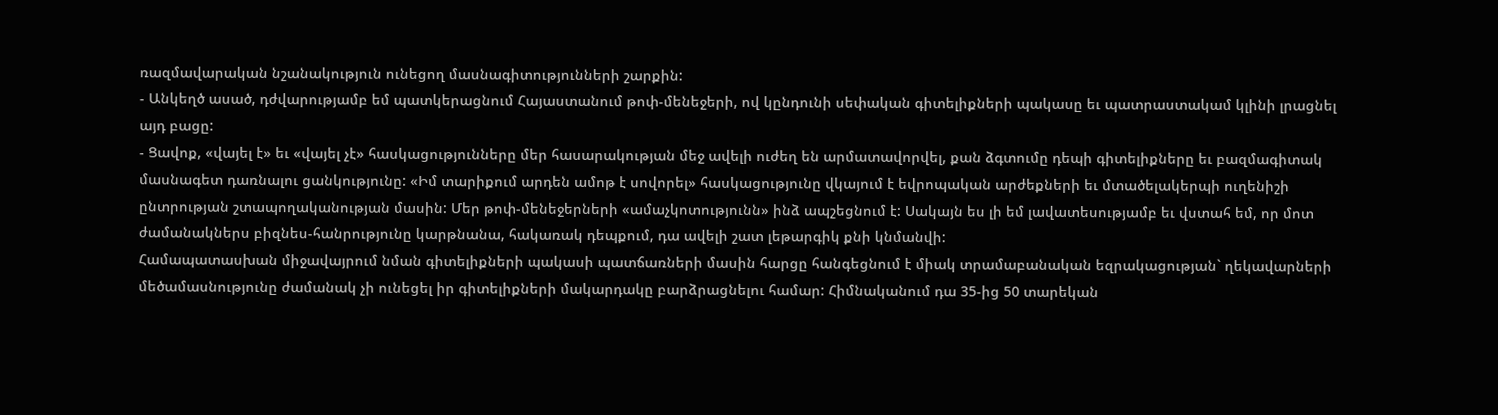ռազմավարական նշանակություն ունեցող մասնագիտությունների շարքին:
- Անկեղծ ասած, դժվարությամբ եմ պատկերացնում Հայաստանում թոփ-մենեջերի, ով կընդունի սեփական գիտելիքների պակասը եւ պատրաստակամ կլինի լրացնել այդ բացը:
- Ցավոք, «վայել է» եւ «վայել չէ» հասկացությունները մեր հասարակության մեջ ավելի ուժեղ են արմատավորվել, քան ձգտումը դեպի գիտելիքները եւ բազմագիտակ մասնագետ դառնալու ցանկությունը: «Իմ տարիքում արդեն ամոթ է սովորել» հասկացությունը վկայում է եվրոպական արժեքների եւ մտածելակերպի ուղենիշի ընտրության շտապողականության մասին: Մեր թոփ-մենեջերների «ամաչկոտությունն» ինձ ապշեցնում է: Սակայն ես լի եմ լավատեսությամբ եւ վստահ եմ, որ մոտ ժամանակներս բիզնես-հանրությունը կարթնանա, հակառակ դեպքում, դա ավելի շատ լեթարգիկ քնի կնմանվի:
Համապատասխան միջավայրում նման գիտելիքների պակասի պատճառների մասին հարցը հանգեցնում է միակ տրամաբանական եզրակացության` ղեկավարների մեծամասնությունը ժամանակ չի ունեցել իր գիտելիքների մակարդակը բարձրացնելու համար: Հիմնականում դա 35-ից 50 տարեկան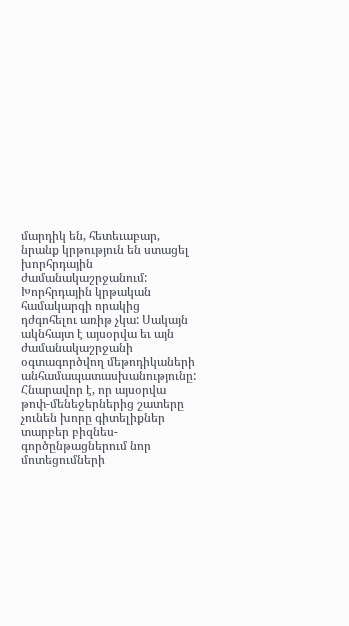մարդիկ են, հետեւաբար, նրանք կրթություն են ստացել խորհրդային ժամանակաշրջանում: Խորհրդային կրթական համակարգի որակից դժգոհելու առիթ չկա: Սակայն ակնհայտ է այսօրվա եւ այն ժամանակաշրջանի օգտագործվող մեթոդիկաների անհամապատասխանությունը: Հնարավոր է, որ այսօրվա թոփ-մենեջերներից շատերը չունեն խորը գիտելիքներ տարբեր բիզնես-գործընթացներում նոր մոտեցումների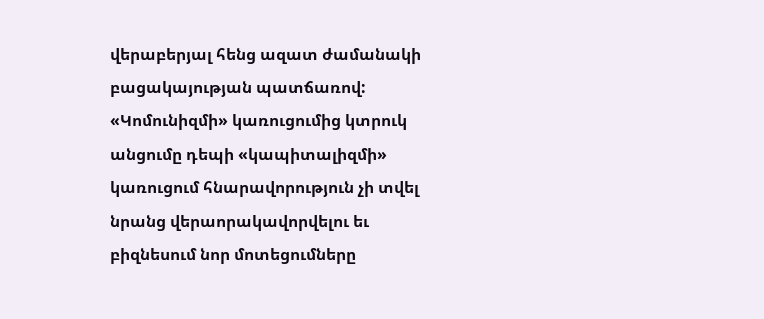վերաբերյալ հենց ազատ ժամանակի բացակայության պատճառով: «Կոմունիզմի» կառուցումից կտրուկ անցումը դեպի «կապիտալիզմի» կառուցում հնարավորություն չի տվել նրանց վերաորակավորվելու եւ բիզնեսում նոր մոտեցումները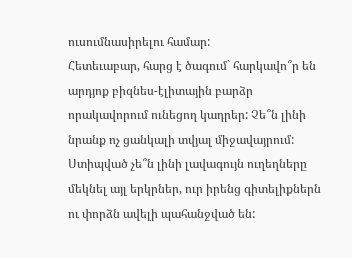ուսումնասիրելու համար:
Հետեւաբար, հարց է ծագում` հարկավո՞ր են արդյոք բիզնես-էլիտային բարձր որակավորում ունեցող կադրեր: Չե՞ն լինի նրանք ոչ ցանկալի տվյալ միջավայրում: Ստիպված չե՞ն լինի լավագույն ուղեղները մեկնել այլ երկրներ, ուր իրենց գիտելիքներն ու փորձն ավելի պահանջված են: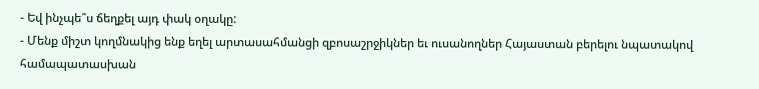- Եվ ինչպե՞ս ճեղքել այդ փակ օղակը:
- Մենք միշտ կողմնակից ենք եղել արտասահմանցի զբոսաշրջիկներ եւ ուսանողներ Հայաստան բերելու նպատակով համապատասխան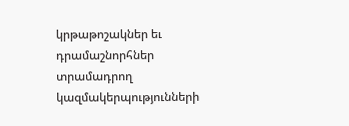կրթաթոշակներ եւ դրամաշնորհներ տրամադրող կազմակերպությունների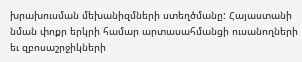խրախուսման մեխանիզմների ստեղծմանը: Հայաստանի նման փոքր երկրի համար արտասահմանցի ուսանողների եւ զբոսաշրջիկների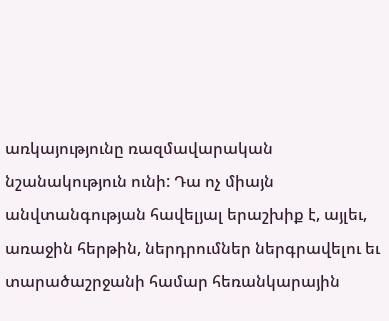առկայությունը ռազմավարական նշանակություն ունի: Դա ոչ միայն անվտանգության հավելյալ երաշխիք է, այլեւ, առաջին հերթին, ներդրումներ ներգրավելու եւ տարածաշրջանի համար հեռանկարային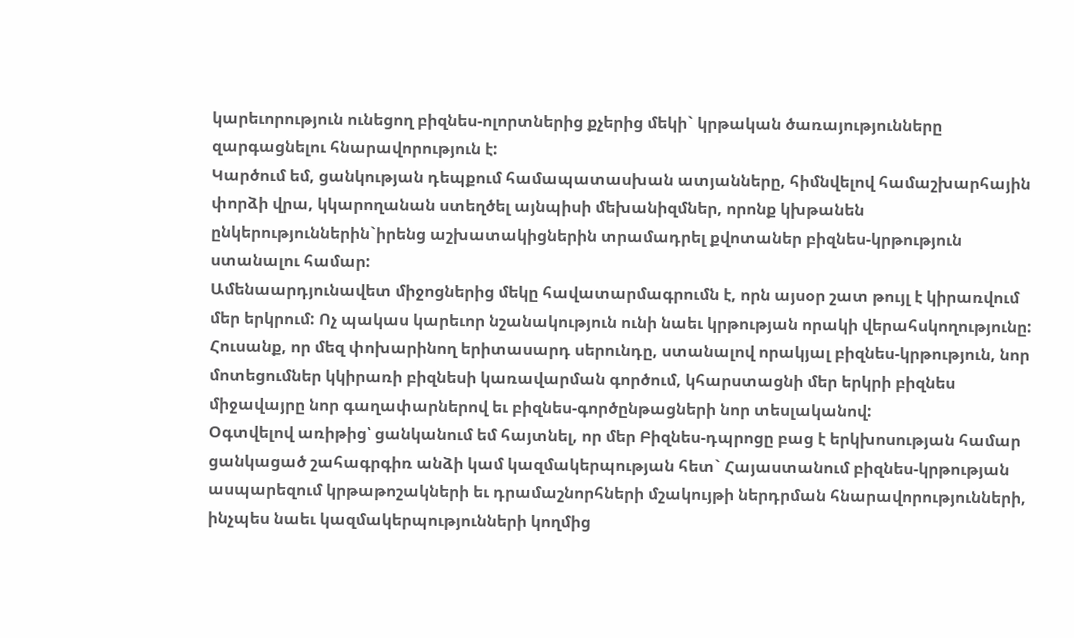կարեւորություն ունեցող բիզնես-ոլորտներից քչերից մեկի` կրթական ծառայությունները զարգացնելու հնարավորություն է:
Կարծում եմ, ցանկության դեպքում համապատասխան ատյանները, հիմնվելով համաշխարհային փորձի վրա, կկարողանան ստեղծել այնպիսի մեխանիզմներ, որոնք կխթանեն ընկերություններին`իրենց աշխատակիցներին տրամադրել քվոտաներ բիզնես-կրթություն ստանալու համար:
Ամենաարդյունավետ միջոցներից մեկը հավատարմագրումն է, որն այսօր շատ թույլ է կիրառվում մեր երկրում: Ոչ պակաս կարեւոր նշանակություն ունի նաեւ կրթության որակի վերահսկողությունը: Հուսանք, որ մեզ փոխարինող երիտասարդ սերունդը, ստանալով որակյալ բիզնես-կրթություն, նոր մոտեցումներ կկիրառի բիզնեսի կառավարման գործում, կհարստացնի մեր երկրի բիզնես միջավայրը նոր գաղափարներով եւ բիզնես-գործընթացների նոր տեսլականով:
Օգտվելով առիթից՝ ցանկանում եմ հայտնել, որ մեր Բիզնես-դպրոցը բաց է երկխոսության համար ցանկացած շահագրգիռ անձի կամ կազմակերպության հետ` Հայաստանում բիզնես-կրթության ասպարեզում կրթաթոշակների եւ դրամաշնորհների մշակույթի ներդրման հնարավորությունների, ինչպես նաեւ կազմակերպությունների կողմից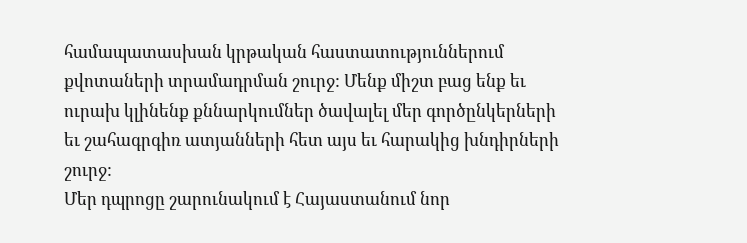համապատասխան կրթական հաստատություններում քվոտաների տրամադրման շուրջ: Մենք միշտ բաց ենք եւ ուրախ կլինենք քննարկումներ ծավալել մեր գործընկերների եւ շահագրգիռ ատյանների հետ այս եւ հարակից խնդիրների շուրջ:
Մեր դպրոցը շարունակում է Հայաստանում նոր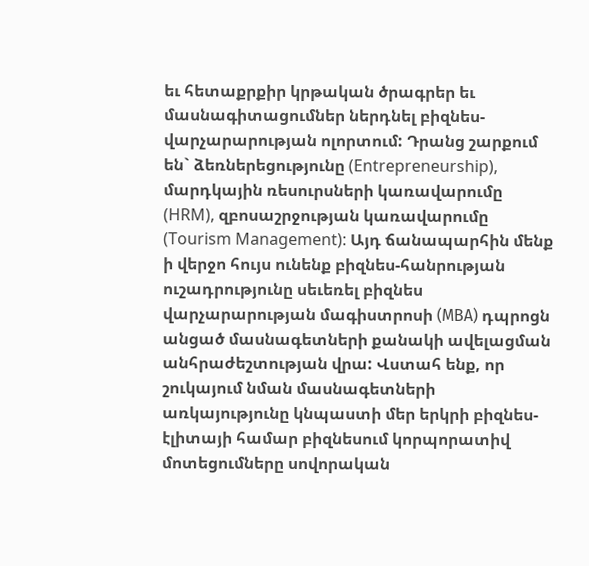եւ հետաքրքիր կրթական ծրագրեր եւ մասնագիտացումներ ներդնել բիզնես-վարչարարության ոլորտում: Դրանց շարքում են` ձեռներեցությունը (Entrepreneurship), մարդկային ռեսուրսների կառավարումը (HRM), զբոսաշրջության կառավարումը (Tourism Management): Այդ ճանապարհին մենք ի վերջո հույս ունենք բիզնես-հանրության ուշադրությունը սեւեռել բիզնես վարչարարության մագիստրոսի (МВА) դպրոցն անցած մասնագետների քանակի ավելացման անհրաժեշտության վրա: Վստահ ենք, որ շուկայում նման մասնագետների առկայությունը կնպաստի մեր երկրի բիզնես-էլիտայի համար բիզնեսում կորպորատիվ մոտեցումները սովորական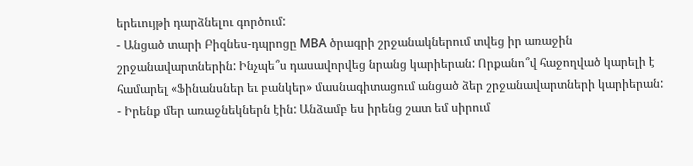երեւույթի դարձնելու գործում:
- Անցած տարի Բիզնես-դպրոցը МBA ծրագրի շրջանակներում տվեց իր առաջին շրջանավարտներին: Ինչպե՞ս դասավորվեց նրանց կարիերան: Որքանո՞վ հաջողված կարելի է համարել «Ֆինանսներ եւ բանկեր» մասնագիտացում անցած ձեր շրջանավարտների կարիերան:
- Իրենք մեր առաջնեկներն էին: Անձամբ ես իրենց շատ եմ սիրում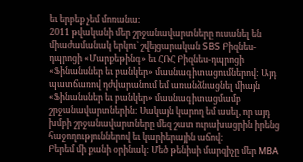եւ երբեք չեմ մոռանա:
2011 թվականի մեր շրջանավարտները ուսանել են միաժամանակ երկու` շվեյցարական SBS Բիզնես-դպրոցի «Մարքեթինգ» եւ ՀՌՀ Բիզնես-դպրոցի «Ֆինանսներ եւ բանկեր» մասնագիտացումներով: Այդ պատճառով դժվարանում եմ առանձնացնել միայն «Ֆինանսներ եւ բանկեր» մասնագիտացմամբ շրջանավարտներին: Սակայն կարող եմ ասել, որ այդ խմբի շրջանավարտները մեզ շատ ուրախացրին իրենց հաջողություններով եւ կարիերային աճով:
Բերեմ մի քանի օրինակ: Մեծ թենիսի մարզիչը մեր МВА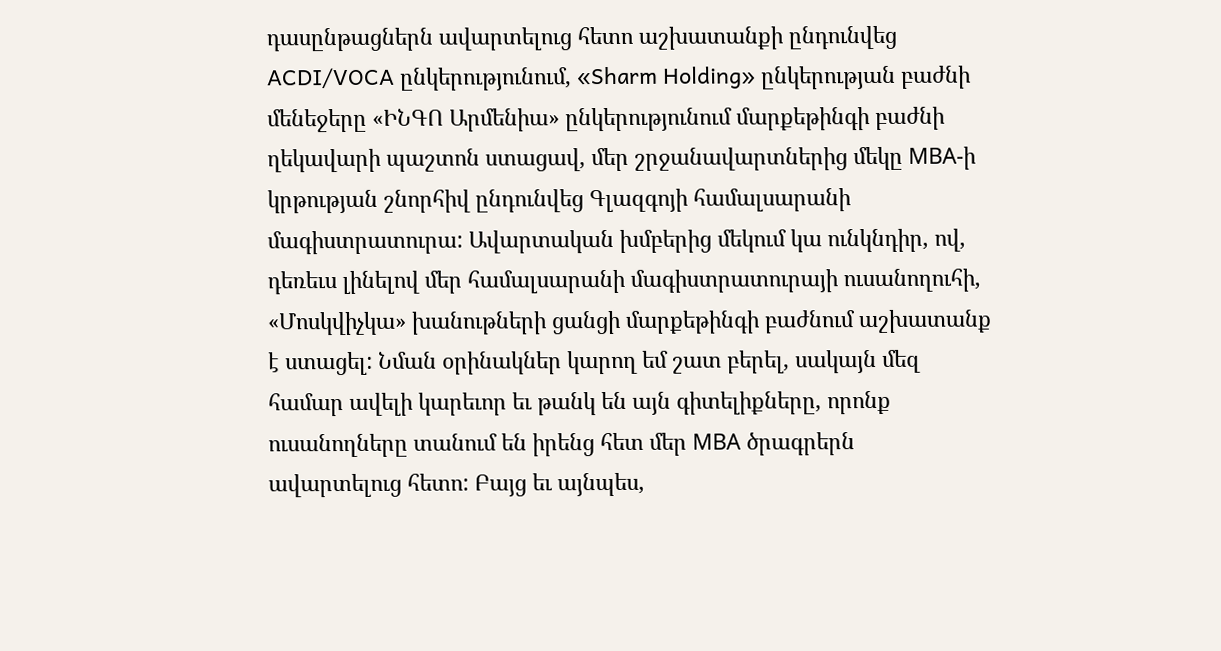դասընթացներն ավարտելուց հետո աշխատանքի ընդունվեց ACDI/VOCA ընկերությունում, «Sharm Holding» ընկերության բաժնի մենեջերը «ԻՆԳՈ Արմենիա» ընկերությունում մարքեթինգի բաժնի ղեկավարի պաշտոն ստացավ, մեր շրջանավարտներից մեկը МВА-ի կրթության շնորհիվ ընդունվեց Գլազգոյի համալսարանի մագիստրատուրա: Ավարտական խմբերից մեկում կա ունկնդիր, ով, դեռեւս լինելով մեր համալսարանի մագիստրատուրայի ուսանողուհի, «Մոսկվիչկա» խանութների ցանցի մարքեթինգի բաժնում աշխատանք է ստացել: Նման օրինակներ կարող եմ շատ բերել, սակայն մեզ համար ավելի կարեւոր եւ թանկ են այն գիտելիքները, որոնք ուսանողները տանում են իրենց հետ մեր МВА ծրագրերն ավարտելուց հետո: Բայց եւ այնպես,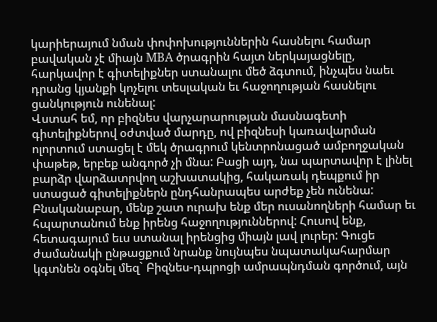կարիերայում նման փոփոխություններին հասնելու համար բավական չէ միայն МВА ծրագրին հայտ ներկայացնելը, հարկավոր է գիտելիքներ ստանալու մեծ ձգտում, ինչպես նաեւ դրանց կյանքի կոչելու տեսլական եւ հաջողության հասնելու ցանկություն ունենալ:
Վստահ եմ, որ բիզնես վարչարարության մասնագետի գիտելիքներով օժտված մարդը, ով բիզնեսի կառավարման ոլորտում ստացել է մեկ ծրագրում կենտրոնացած ամբողջական փաթեթ, երբեք անգործ չի մնա: Բացի այդ, նա պարտավոր է լինել բարձր վարձատրվող աշխատակից, հակառակ դեպքում իր ստացած գիտելիքներն ընդհանրապես արժեք չեն ունենա:
Բնականաբար, մենք շատ ուրախ ենք մեր ուսանողների համար եւ հպարտանում ենք իրենց հաջողություններով: Հուսով ենք, հետագայում եւս ստանալ իրենցից միայն լավ լուրեր: Գուցե ժամանակի ընթացքում նրանք նույնպես նպատակահարմար կգտնեն օգնել մեզ` Բիզնես-դպրոցի ամրապնդման գործում, այն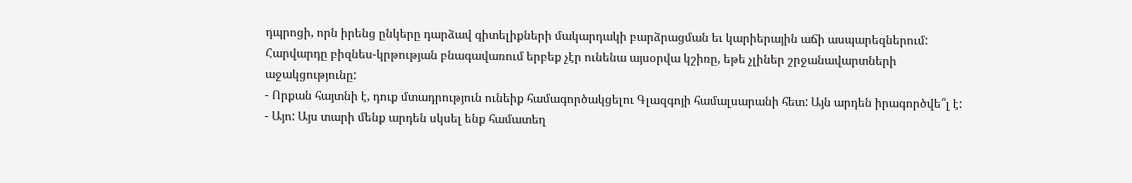դպրոցի, որն իրենց ընկերը դարձավ գիտելիքների մակարդակի բարձրացման եւ կարիերային աճի ասպարեզներում: Հարվարդը բիզնես-կրթության բնագավառում երբեք չէր ունենա այսօրվա կշիռը, եթե չլիներ շրջանավարտների աջակցությունը:
- Որքան հայտնի է, դուք մտադրություն ունեիք համագործակցելու Գլազգոյի համալսարանի հետ: Այն արդեն իրագործվե՞լ է:
- Այո: Այս տարի մենք արդեն սկսել ենք համատեղ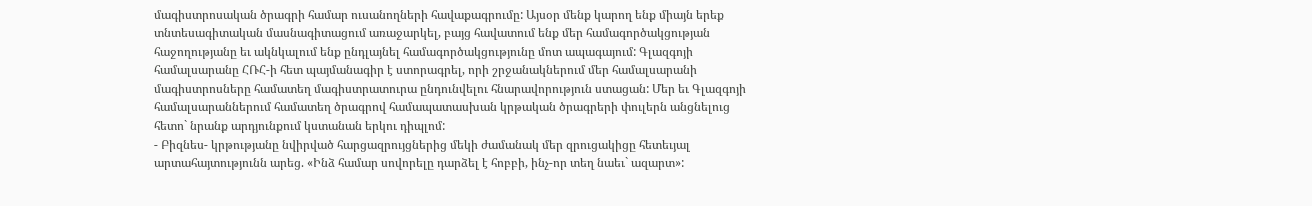մագիստրոսական ծրագրի համար ուսանողների հավաքագրումը: Այսօր մենք կարող ենք միայն երեք տնտեսագիտական մասնագիտացում առաջարկել, բայց հավատում ենք մեր համագործակցության հաջողությանը եւ ակնկալում ենք ընդլայնել համագործակցությունը մոտ ապագայում: Գլազգոյի համալսարանը ՀՌՀ-ի հետ պայմանագիր է ստորագրել, որի շրջանակներում մեր համալսարանի մագիստրոսները համատեղ մագիստրատուրա ընդունվելու հնարավորություն ստացան: Մեր եւ Գլազգոյի համալսարաններում համատեղ ծրագրով համապատասխան կրթական ծրագրերի փուլերն անցնելուց հետո` նրանք արդյունքում կստանան երկու դիպլոմ:
- Բիզնես- կրթությանը նվիրված հարցազրույցներից մեկի ժամանակ մեր զրուցակիցը հետեւյալ արտահայտությունն արեց. «Ինձ համար սովորելը դարձել է հոբբի, ինչ-որ տեղ նաեւ` ազարտ»: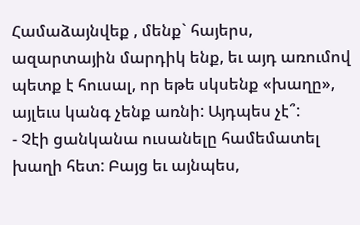Համաձայնվեք , մենք` հայերս, ազարտային մարդիկ ենք, եւ այդ առումով պետք է հուսալ, որ եթե սկսենք «խաղը», այլեւս կանգ չենք առնի: Այդպես չէ՞:
- Չէի ցանկանա ուսանելը համեմատել խաղի հետ: Բայց եւ այնպես,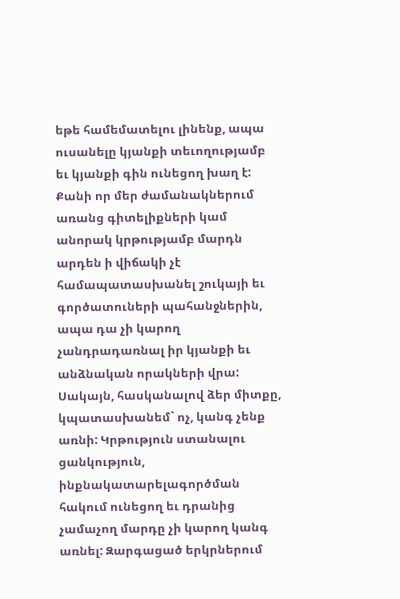եթե համեմատելու լինենք, ապա ուսանելը կյանքի տեւողությամբ եւ կյանքի գին ունեցող խաղ է: Քանի որ մեր ժամանակներում առանց գիտելիքների կամ անորակ կրթությամբ մարդն արդեն ի վիճակի չէ համապատասխանել շուկայի եւ գործատուների պահանջներին, ապա դա չի կարող չանդրադառնալ իր կյանքի եւ անձնական որակների վրա: Սակայն, հասկանալով ձեր միտքը, կպատասխանեմ` ոչ, կանգ չենք առնի: Կրթություն ստանալու ցանկություն, ինքնակատարելագործման հակում ունեցող եւ դրանից չամաչող մարդը չի կարող կանգ առնել: Զարգացած երկրներում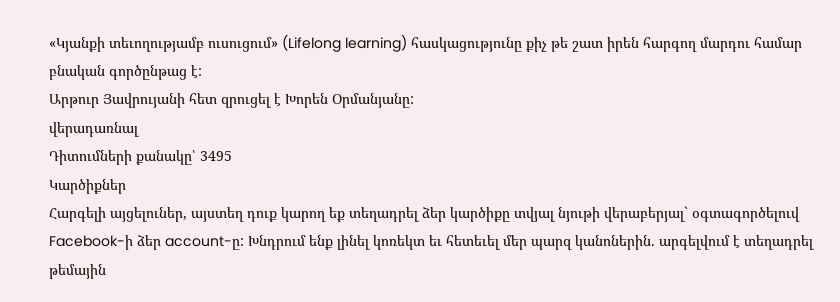«Կյանքի տեւողությամբ ուսուցում» (Lifelong learning) հասկացությունը քիչ թե շատ իրեն հարգող մարդու համար բնական գործընթաց է:
Արթուր Յավրույանի հետ զրուցել է Խորեն Օրմանյանը:
վերադառնալ
Դիտումների քանակը՝ 3495
Կարծիքներ
Հարգելի այցելուներ, այստեղ դուք կարող եք տեղադրել ձեր կարծիքը տվյալ նյութի վերաբերյալ` օգտագործելուվ Facebook-ի ձեր account-ը: Խնդրում ենք լինել կոռեկտ եւ հետեւել մեր պարզ կանոներին. արգելվում է տեղադրել թեմային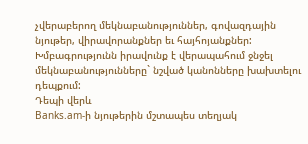չվերաբերող մեկնաբանություններ, գովազդային նյութեր, վիրավորանքներ եւ հայհոյանքներ: Խմբագրությունն իրավունք է վերապահում ջնջել մեկնաբանությունները` նշված կանոնները խախտելու դեպքում:
Դեպի վերև
Banks.am-ի նյութերին մշտապես տեղյակ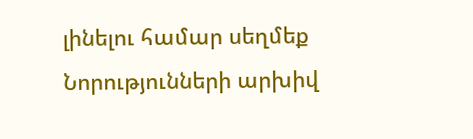լինելու համար սեղմեք
Նորությունների արխիվ